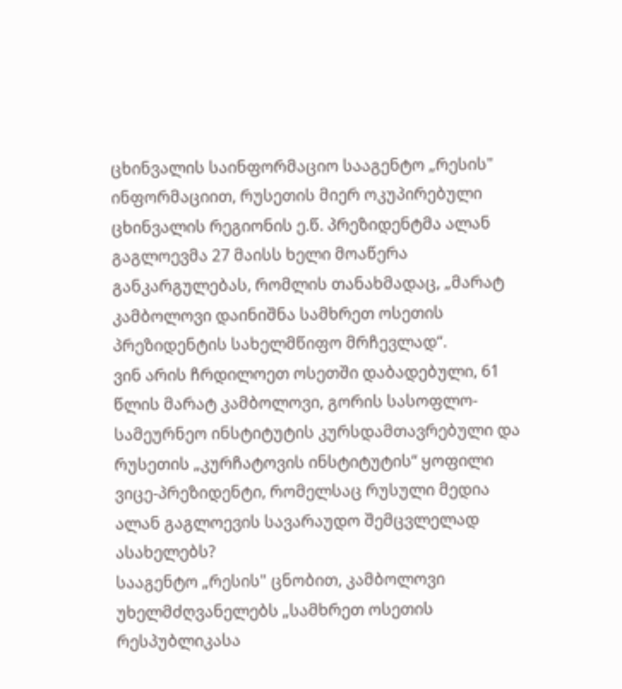ცხინვალის საინფორმაციო სააგენტო „რესის" ინფორმაციით, რუსეთის მიერ ოკუპირებული ცხინვალის რეგიონის ე.წ. პრეზიდენტმა ალან გაგლოევმა 27 მაისს ხელი მოაწერა განკარგულებას, რომლის თანახმადაც, „მარატ კამბოლოვი დაინიშნა სამხრეთ ოსეთის პრეზიდენტის სახელმწიფო მრჩევლად“.
ვინ არის ჩრდილოეთ ოსეთში დაბადებული, 61 წლის მარატ კამბოლოვი, გორის სასოფლო-სამეურნეო ინსტიტუტის კურსდამთავრებული და რუსეთის „კურჩატოვის ინსტიტუტის“ ყოფილი ვიცე-პრეზიდენტი, რომელსაც რუსული მედია ალან გაგლოევის სავარაუდო შემცვლელად ასახელებს?
სააგენტო „რესის" ცნობით, კამბოლოვი უხელმძღვანელებს „სამხრეთ ოსეთის რესპუბლიკასა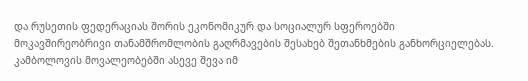და რუსეთის ფედერაციას შორის ეკონომიკურ და სოციალურ სფეროებში მოკავშირეობრივი თანამშრომლობის გაღრმავების შესახებ შეთანხმების განხორციელებას. კამბოლოვის მოვალეობებში ასევე შევა იმ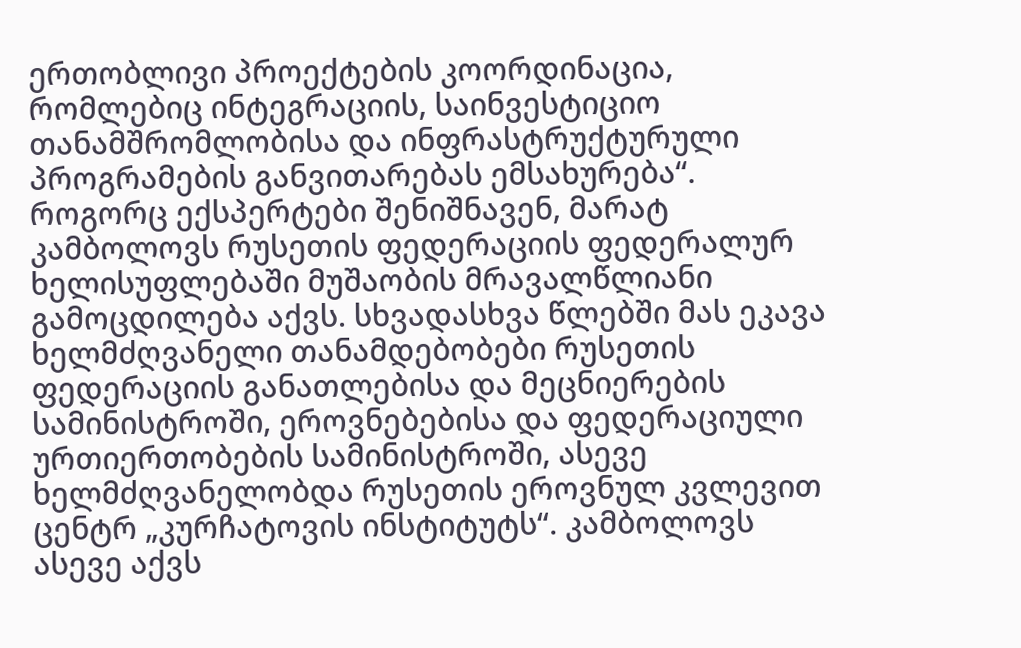ერთობლივი პროექტების კოორდინაცია, რომლებიც ინტეგრაციის, საინვესტიციო თანამშრომლობისა და ინფრასტრუქტურული პროგრამების განვითარებას ემსახურება“.
როგორც ექსპერტები შენიშნავენ, მარატ კამბოლოვს რუსეთის ფედერაციის ფედერალურ ხელისუფლებაში მუშაობის მრავალწლიანი გამოცდილება აქვს. სხვადასხვა წლებში მას ეკავა ხელმძღვანელი თანამდებობები რუსეთის ფედერაციის განათლებისა და მეცნიერების სამინისტროში, ეროვნებებისა და ფედერაციული ურთიერთობების სამინისტროში, ასევე ხელმძღვანელობდა რუსეთის ეროვნულ კვლევით ცენტრ „კურჩატოვის ინსტიტუტს“. კამბოლოვს ასევე აქვს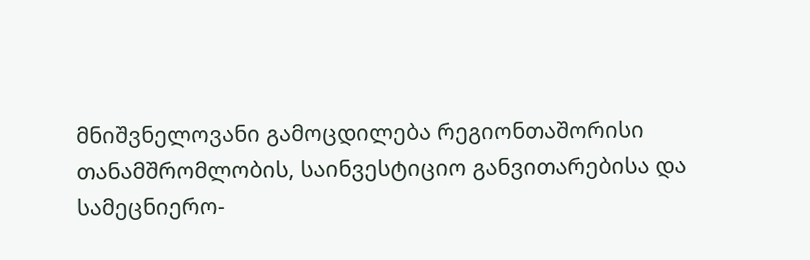მნიშვნელოვანი გამოცდილება რეგიონთაშორისი თანამშრომლობის, საინვესტიციო განვითარებისა და სამეცნიერო-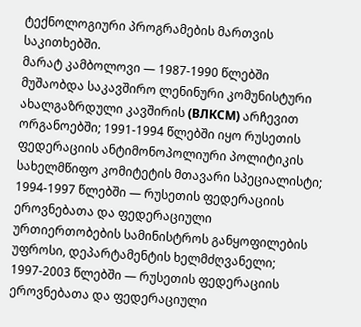ტექნოლოგიური პროგრამების მართვის საკითხებში.
მარატ კამბოლოვი — 1987-1990 წლებში მუშაობდა საკავშირო ლენინური კომუნისტური ახალგაზრდული კავშირის (ВЛКСМ) არჩევით ორგანოებში; 1991-1994 წლებში იყო რუსეთის ფედერაციის ანტიმონოპოლიური პოლიტიკის სახელმწიფო კომიტეტის მთავარი სპეციალისტი; 1994-1997 წლებში — რუსეთის ფედერაციის ეროვნებათა და ფედერაციული ურთიერთობების სამინისტროს განყოფილების უფროსი, დეპარტამენტის ხელმძღვანელი; 1997-2003 წლებში — რუსეთის ფედერაციის ეროვნებათა და ფედერაციული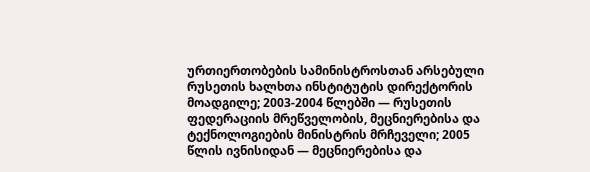ურთიერთობების სამინისტროსთან არსებული რუსეთის ხალხთა ინსტიტუტის დირექტორის მოადგილე; 2003-2004 წლებში — რუსეთის ფედერაციის მრეწველობის, მეცნიერებისა და ტექნოლოგიების მინისტრის მრჩეველი; 2005 წლის ივნისიდან — მეცნიერებისა და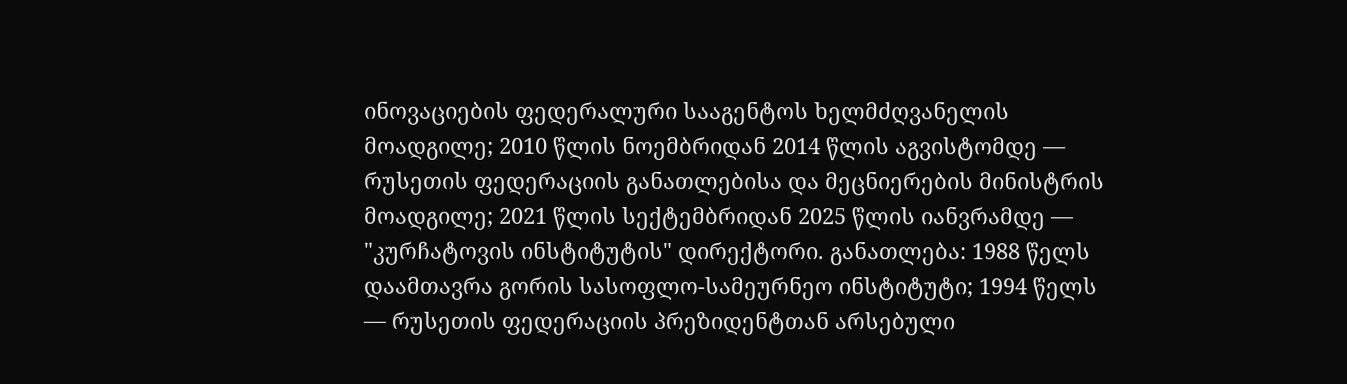ინოვაციების ფედერალური სააგენტოს ხელმძღვანელის მოადგილე; 2010 წლის ნოემბრიდან 2014 წლის აგვისტომდე — რუსეთის ფედერაციის განათლებისა და მეცნიერების მინისტრის მოადგილე; 2021 წლის სექტემბრიდან 2025 წლის იანვრამდე — "კურჩატოვის ინსტიტუტის" დირექტორი. განათლება: 1988 წელს დაამთავრა გორის სასოფლო-სამეურნეო ინსტიტუტი; 1994 წელს — რუსეთის ფედერაციის პრეზიდენტთან არსებული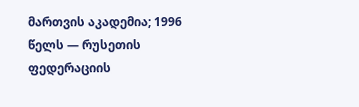მართვის აკადემია; 1996 წელს — რუსეთის ფედერაციის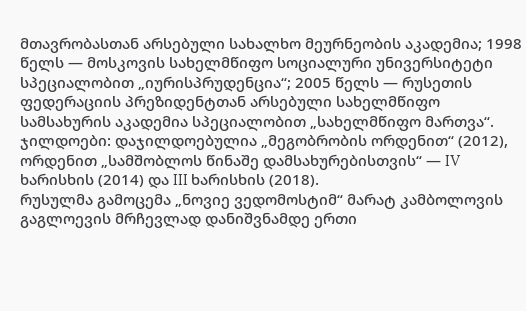მთავრობასთან არსებული სახალხო მეურნეობის აკადემია; 1998 წელს — მოსკოვის სახელმწიფო სოციალური უნივერსიტეტი სპეციალობით „იურისპრუდენცია“; 2005 წელს — რუსეთის ფედერაციის პრეზიდენტთან არსებული სახელმწიფო სამსახურის აკადემია სპეციალობით „სახელმწიფო მართვა“. ჯილდოები: დაჯილდოებულია „მეგობრობის ორდენით“ (2012), ორდენით „სამშობლოს წინაშე დამსახურებისთვის“ — IV ხარისხის (2014) და III ხარისხის (2018).
რუსულმა გამოცემა „ნოვიე ვედომოსტიმ“ მარატ კამბოლოვის გაგლოევის მრჩევლად დანიშვნამდე ერთი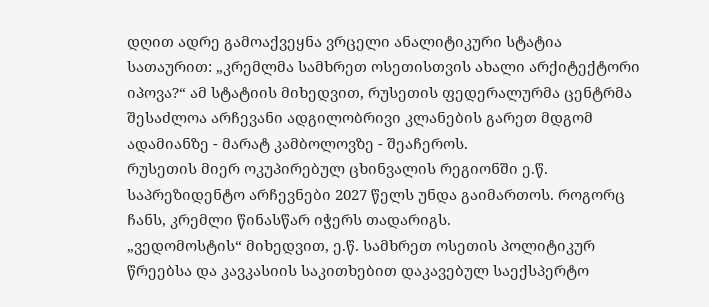დღით ადრე გამოაქვეყნა ვრცელი ანალიტიკური სტატია სათაურით: „კრემლმა სამხრეთ ოსეთისთვის ახალი არქიტექტორი იპოვა?“ ამ სტატიის მიხედვით, რუსეთის ფედერალურმა ცენტრმა შესაძლოა არჩევანი ადგილობრივი კლანების გარეთ მდგომ ადამიანზე - მარატ კამბოლოვზე - შეაჩეროს.
რუსეთის მიერ ოკუპირებულ ცხინვალის რეგიონში ე.წ. საპრეზიდენტო არჩევნები 2027 წელს უნდა გაიმართოს. როგორც ჩანს, კრემლი წინასწარ იჭერს თადარიგს.
„ვედომოსტის“ მიხედვით, ე.წ. სამხრეთ ოსეთის პოლიტიკურ წრეებსა და კავკასიის საკითხებით დაკავებულ საექსპერტო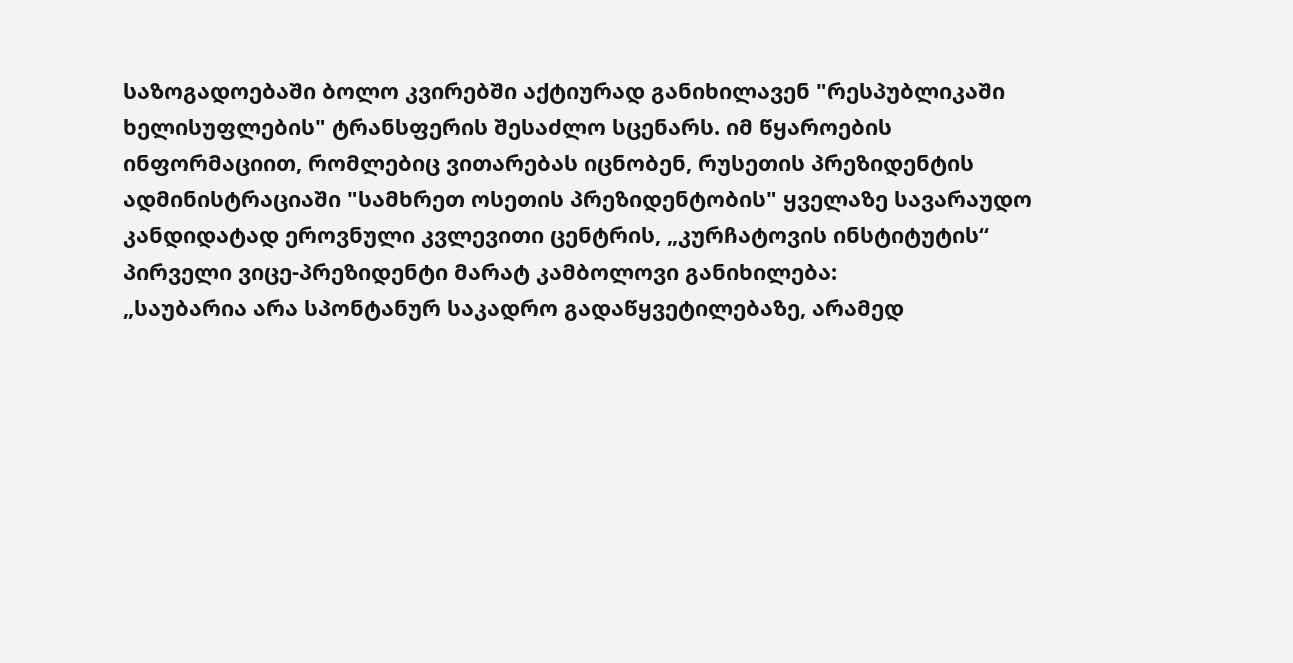საზოგადოებაში ბოლო კვირებში აქტიურად განიხილავენ "რესპუბლიკაში ხელისუფლების" ტრანსფერის შესაძლო სცენარს. იმ წყაროების ინფორმაციით, რომლებიც ვითარებას იცნობენ, რუსეთის პრეზიდენტის ადმინისტრაციაში "სამხრეთ ოსეთის პრეზიდენტობის" ყველაზე სავარაუდო კანდიდატად ეროვნული კვლევითი ცენტრის, „კურჩატოვის ინსტიტუტის“ პირველი ვიცე-პრეზიდენტი მარატ კამბოლოვი განიხილება:
„საუბარია არა სპონტანურ საკადრო გადაწყვეტილებაზე, არამედ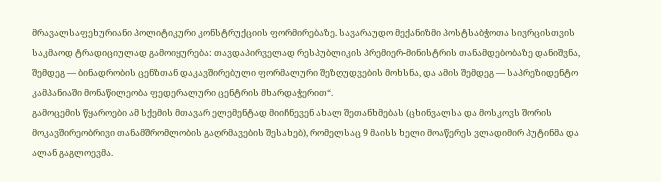მრავალსაფეხურიანი პოლიტიკური კონსტრუქციის ფორმირებაზე. სავარაუდო მექანიზმი პოსტსაბჭოთა სივრცისთვის საკმაოდ ტრადიციულად გამოიყურება: თავდაპირველად რესპუბლიკის პრემიერ-მინისტრის თანამდებობაზე დანიშვნა, შემდეგ — ბინადრობის ცენზთან დაკავშირებული ფორმალური შეზღუდვების მოხსნა, და ამის შემდეგ — საპრეზიდენტო კამპანიაში მონაწილეობა ფედერალური ცენტრის მხარდაჭერით“.
გამოცემის წყაროები ამ სქემის მთავარ ელემენტად მიიჩნევენ ახალ შეთანხმებას (ცხინვალსა და მოსკოვს შორის მოკავშირეობრივი თანამშრომლობის გაღრმავების შესახებ), რომელსაც 9 მაისს ხელი მოაწერეს ვლადიმირ პუტინმა და ალან გაგლოევმა.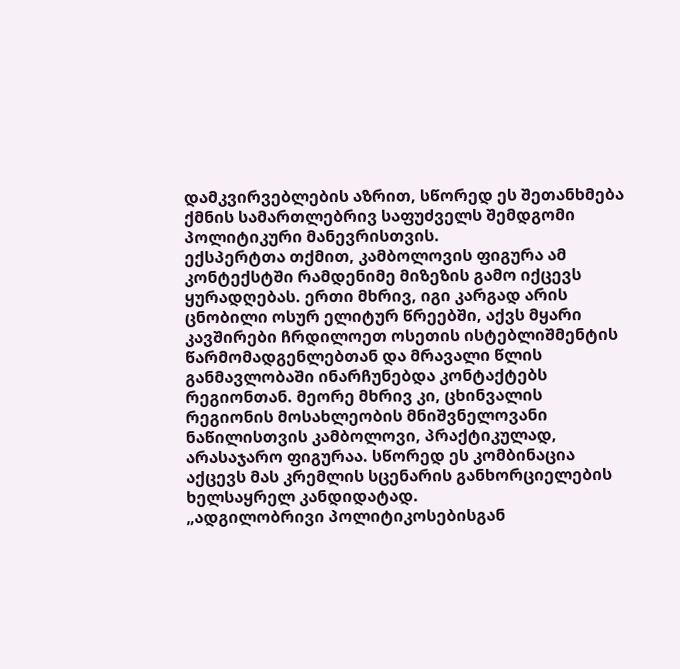დამკვირვებლების აზრით, სწორედ ეს შეთანხმება ქმნის სამართლებრივ საფუძველს შემდგომი პოლიტიკური მანევრისთვის.
ექსპერტთა თქმით, კამბოლოვის ფიგურა ამ კონტექსტში რამდენიმე მიზეზის გამო იქცევს ყურადღებას. ერთი მხრივ, იგი კარგად არის ცნობილი ოსურ ელიტურ წრეებში, აქვს მყარი კავშირები ჩრდილოეთ ოსეთის ისტებლიშმენტის წარმომადგენლებთან და მრავალი წლის განმავლობაში ინარჩუნებდა კონტაქტებს რეგიონთან. მეორე მხრივ კი, ცხინვალის რეგიონის მოსახლეობის მნიშვნელოვანი ნაწილისთვის კამბოლოვი, პრაქტიკულად, არასაჯარო ფიგურაა. სწორედ ეს კომბინაცია აქცევს მას კრემლის სცენარის განხორციელების ხელსაყრელ კანდიდატად.
„ადგილობრივი პოლიტიკოსებისგან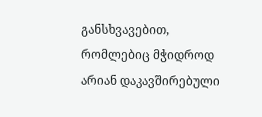განსხვავებით, რომლებიც მჭიდროდ არიან დაკავშირებული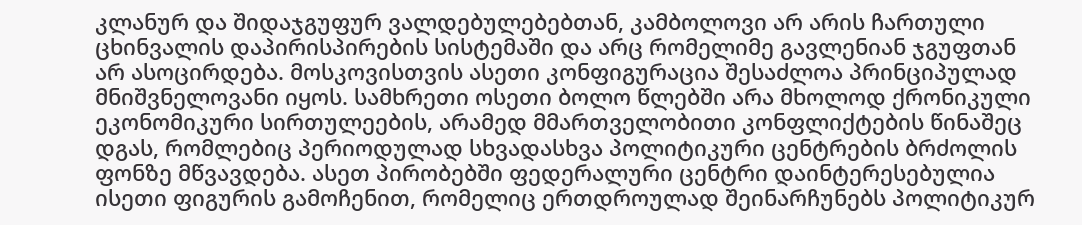კლანურ და შიდაჯგუფურ ვალდებულებებთან, კამბოლოვი არ არის ჩართული ცხინვალის დაპირისპირების სისტემაში და არც რომელიმე გავლენიან ჯგუფთან არ ასოცირდება. მოსკოვისთვის ასეთი კონფიგურაცია შესაძლოა პრინციპულად მნიშვნელოვანი იყოს. სამხრეთი ოსეთი ბოლო წლებში არა მხოლოდ ქრონიკული ეკონომიკური სირთულეების, არამედ მმართველობითი კონფლიქტების წინაშეც დგას, რომლებიც პერიოდულად სხვადასხვა პოლიტიკური ცენტრების ბრძოლის ფონზე მწვავდება. ასეთ პირობებში ფედერალური ცენტრი დაინტერესებულია ისეთი ფიგურის გამოჩენით, რომელიც ერთდროულად შეინარჩუნებს პოლიტიკურ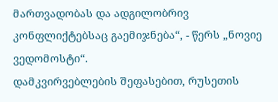მართვადობას და ადგილობრივ კონფლიქტებსაც გაემიჯნება“, - წერს „ნოვიე ვედომოსტი“.
დამკვირვებლების შეფასებით, რუსეთის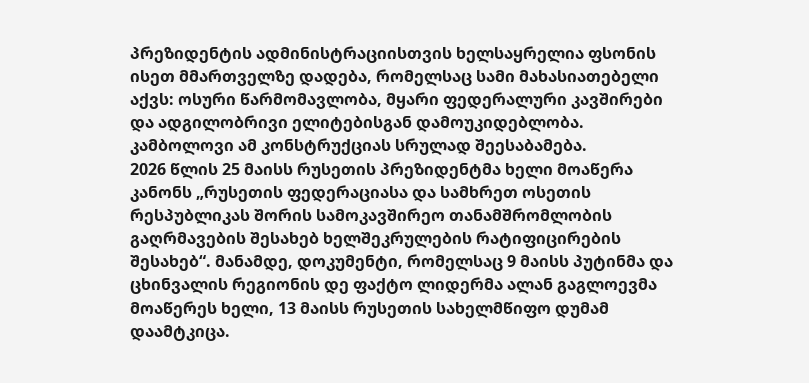პრეზიდენტის ადმინისტრაციისთვის ხელსაყრელია ფსონის ისეთ მმართველზე დადება, რომელსაც სამი მახასიათებელი აქვს: ოსური წარმომავლობა, მყარი ფედერალური კავშირები და ადგილობრივი ელიტებისგან დამოუკიდებლობა. კამბოლოვი ამ კონსტრუქციას სრულად შეესაბამება.
2026 წლის 25 მაისს რუსეთის პრეზიდენტმა ხელი მოაწერა კანონს „რუსეთის ფედერაციასა და სამხრეთ ოსეთის რესპუბლიკას შორის სამოკავშირეო თანამშრომლობის გაღრმავების შესახებ ხელშეკრულების რატიფიცირების შესახებ“. მანამდე, დოკუმენტი, რომელსაც 9 მაისს პუტინმა და ცხინვალის რეგიონის დე ფაქტო ლიდერმა ალან გაგლოევმა მოაწერეს ხელი, 13 მაისს რუსეთის სახელმწიფო დუმამ დაამტკიცა.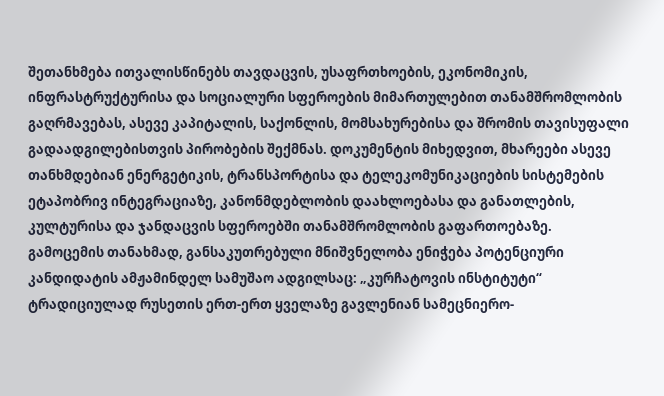შეთანხმება ითვალისწინებს თავდაცვის, უსაფრთხოების, ეკონომიკის, ინფრასტრუქტურისა და სოციალური სფეროების მიმართულებით თანამშრომლობის გაღრმავებას, ასევე კაპიტალის, საქონლის, მომსახურებისა და შრომის თავისუფალი გადაადგილებისთვის პირობების შექმნას. დოკუმენტის მიხედვით, მხარეები ასევე თანხმდებიან ენერგეტიკის, ტრანსპორტისა და ტელეკომუნიკაციების სისტემების ეტაპობრივ ინტეგრაციაზე, კანონმდებლობის დაახლოებასა და განათლების, კულტურისა და ჯანდაცვის სფეროებში თანამშრომლობის გაფართოებაზე.
გამოცემის თანახმად, განსაკუთრებული მნიშვნელობა ენიჭება პოტენციური კანდიდატის ამჟამინდელ სამუშაო ადგილსაც: „კურჩატოვის ინსტიტუტი“ ტრადიციულად რუსეთის ერთ-ერთ ყველაზე გავლენიან სამეცნიერო-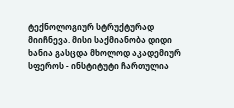ტექნოლოგიურ სტრუქტურად მიიჩნევა. მისი საქმიანობა დიდი ხანია გასცდა მხოლოდ აკადემიურ სფეროს - ინსტიტუტი ჩართულია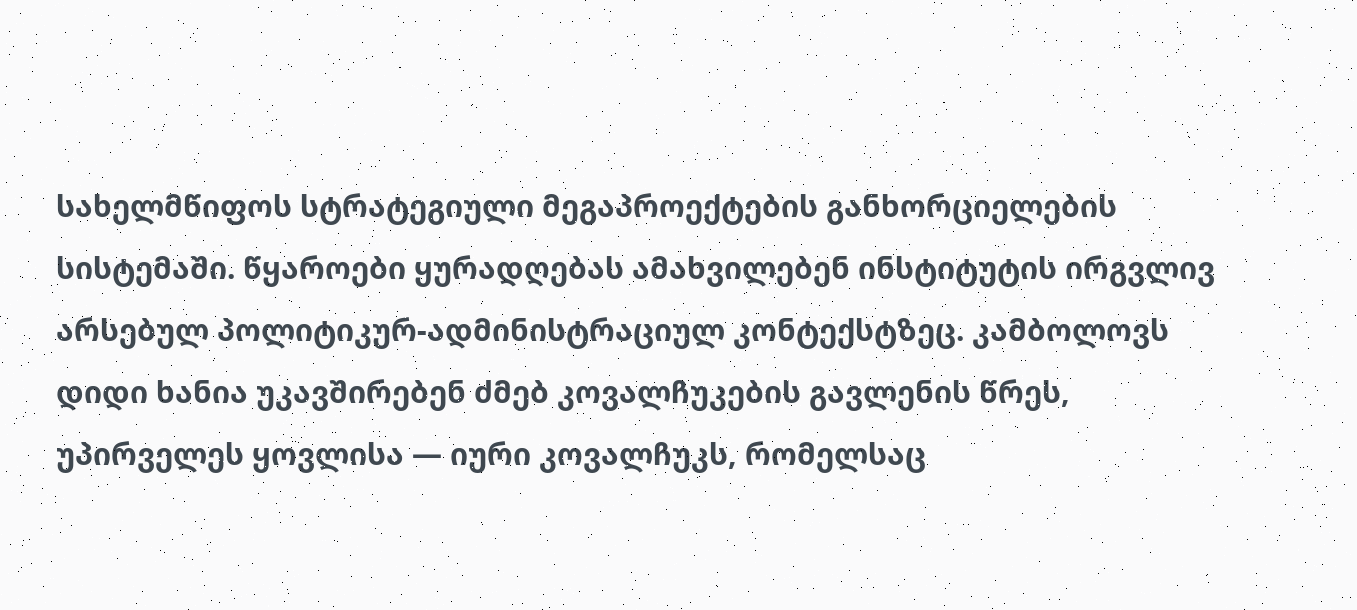სახელმწიფოს სტრატეგიული მეგაპროექტების განხორციელების სისტემაში. წყაროები ყურადღებას ამახვილებენ ინსტიტუტის ირგვლივ არსებულ პოლიტიკურ-ადმინისტრაციულ კონტექსტზეც. კამბოლოვს დიდი ხანია უკავშირებენ ძმებ კოვალჩუკების გავლენის წრეს, უპირველეს ყოვლისა — იური კოვალჩუკს, რომელსაც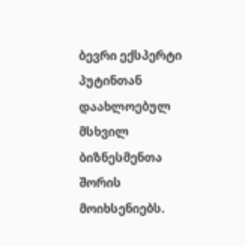ბევრი ექსპერტი პუტინთან დაახლოებულ მსხვილ ბიზნესმენთა შორის მოიხსენიებს.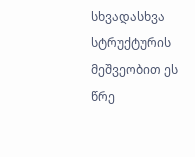სხვადასხვა სტრუქტურის მეშვეობით ეს წრე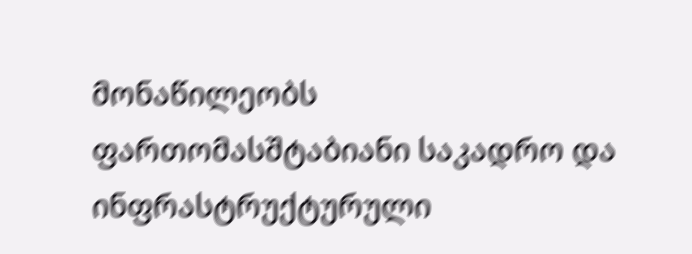მონაწილეობს ფართომასშტაბიანი საკადრო და ინფრასტრუქტურული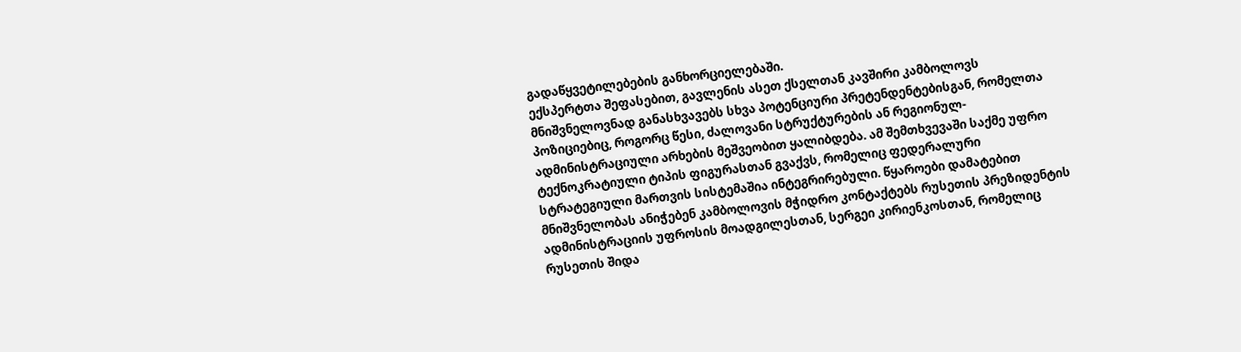გადაწყვეტილებების განხორციელებაში.
ექსპერტთა შეფასებით, გავლენის ასეთ ქსელთან კავშირი კამბოლოვს მნიშვნელოვნად განასხვავებს სხვა პოტენციური პრეტენდენტებისგან, რომელთა პოზიციებიც, როგორც წესი, ძალოვანი სტრუქტურების ან რეგიონულ-ადმინისტრაციული არხების მეშვეობით ყალიბდება. ამ შემთხვევაში საქმე უფრო ტექნოკრატიული ტიპის ფიგურასთან გვაქვს, რომელიც ფედერალური სტრატეგიული მართვის სისტემაშია ინტეგრირებული. წყაროები დამატებით მნიშვნელობას ანიჭებენ კამბოლოვის მჭიდრო კონტაქტებს რუსეთის პრეზიდენტის ადმინისტრაციის უფროსის მოადგილესთან, სერგეი კირიენკოსთან, რომელიც რუსეთის შიდა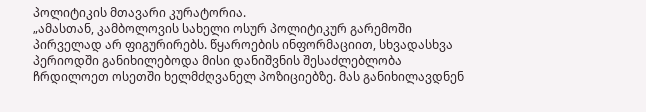პოლიტიკის მთავარი კურატორია.
„ამასთან, კამბოლოვის სახელი ოსურ პოლიტიკურ გარემოში პირველად არ ფიგურირებს. წყაროების ინფორმაციით, სხვადასხვა პერიოდში განიხილებოდა მისი დანიშვნის შესაძლებლობა ჩრდილოეთ ოსეთში ხელმძღვანელ პოზიციებზე. მას განიხილავდნენ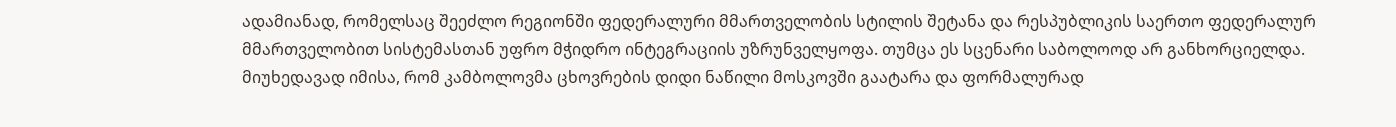ადამიანად, რომელსაც შეეძლო რეგიონში ფედერალური მმართველობის სტილის შეტანა და რესპუბლიკის საერთო ფედერალურ მმართველობით სისტემასთან უფრო მჭიდრო ინტეგრაციის უზრუნველყოფა. თუმცა ეს სცენარი საბოლოოდ არ განხორციელდა.
მიუხედავად იმისა, რომ კამბოლოვმა ცხოვრების დიდი ნაწილი მოსკოვში გაატარა და ფორმალურად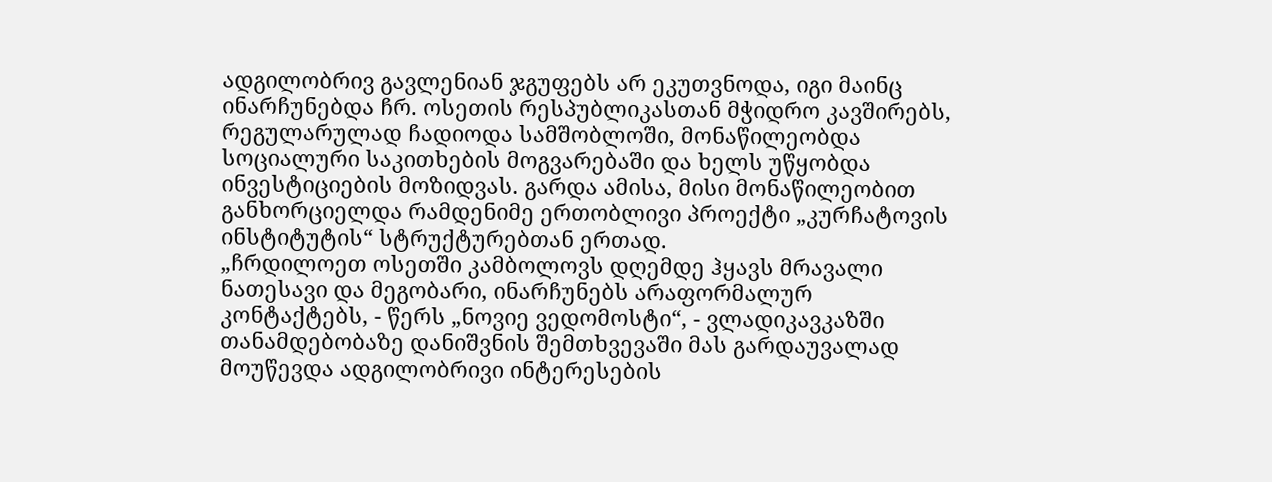ადგილობრივ გავლენიან ჯგუფებს არ ეკუთვნოდა, იგი მაინც ინარჩუნებდა ჩრ. ოსეთის რესპუბლიკასთან მჭიდრო კავშირებს, რეგულარულად ჩადიოდა სამშობლოში, მონაწილეობდა სოციალური საკითხების მოგვარებაში და ხელს უწყობდა ინვესტიციების მოზიდვას. გარდა ამისა, მისი მონაწილეობით განხორციელდა რამდენიმე ერთობლივი პროექტი „კურჩატოვის ინსტიტუტის“ სტრუქტურებთან ერთად.
„ჩრდილოეთ ოსეთში კამბოლოვს დღემდე ჰყავს მრავალი ნათესავი და მეგობარი, ინარჩუნებს არაფორმალურ კონტაქტებს, - წერს „ნოვიე ვედომოსტი“, - ვლადიკავკაზში თანამდებობაზე დანიშვნის შემთხვევაში მას გარდაუვალად მოუწევდა ადგილობრივი ინტერესების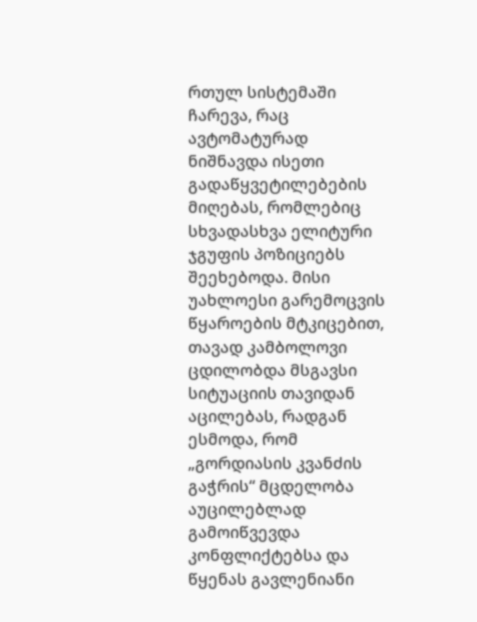რთულ სისტემაში ჩარევა, რაც ავტომატურად ნიშნავდა ისეთი გადაწყვეტილებების მიღებას, რომლებიც სხვადასხვა ელიტური ჯგუფის პოზიციებს შეეხებოდა. მისი უახლოესი გარემოცვის წყაროების მტკიცებით, თავად კამბოლოვი ცდილობდა მსგავსი სიტუაციის თავიდან აცილებას, რადგან ესმოდა, რომ „გორდიასის კვანძის გაჭრის“ მცდელობა აუცილებლად გამოიწვევდა კონფლიქტებსა და წყენას გავლენიანი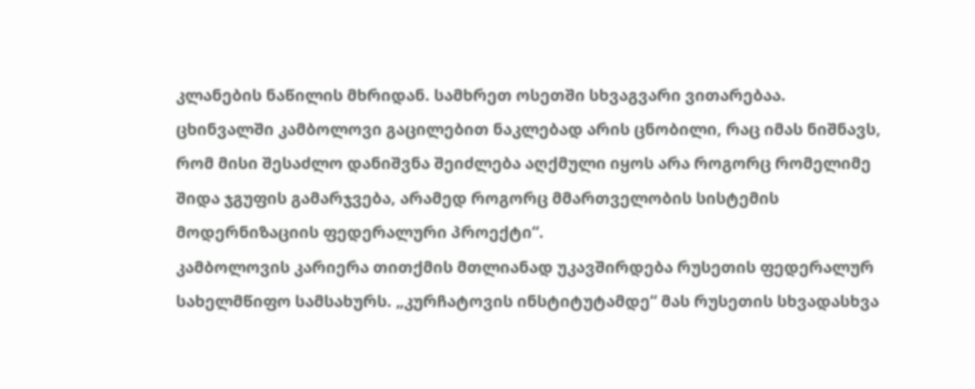კლანების ნაწილის მხრიდან. სამხრეთ ოსეთში სხვაგვარი ვითარებაა. ცხინვალში კამბოლოვი გაცილებით ნაკლებად არის ცნობილი, რაც იმას ნიშნავს, რომ მისი შესაძლო დანიშვნა შეიძლება აღქმული იყოს არა როგორც რომელიმე შიდა ჯგუფის გამარჯვება, არამედ როგორც მმართველობის სისტემის მოდერნიზაციის ფედერალური პროექტი“.
კამბოლოვის კარიერა თითქმის მთლიანად უკავშირდება რუსეთის ფედერალურ სახელმწიფო სამსახურს. „კურჩატოვის ინსტიტუტამდე“ მას რუსეთის სხვადასხვა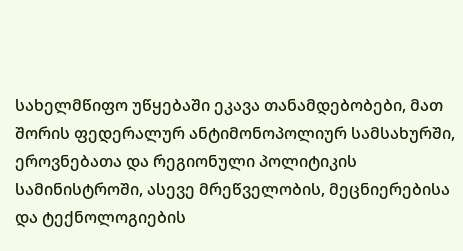სახელმწიფო უწყებაში ეკავა თანამდებობები, მათ შორის ფედერალურ ანტიმონოპოლიურ სამსახურში, ეროვნებათა და რეგიონული პოლიტიკის სამინისტროში, ასევე მრეწველობის, მეცნიერებისა და ტექნოლოგიების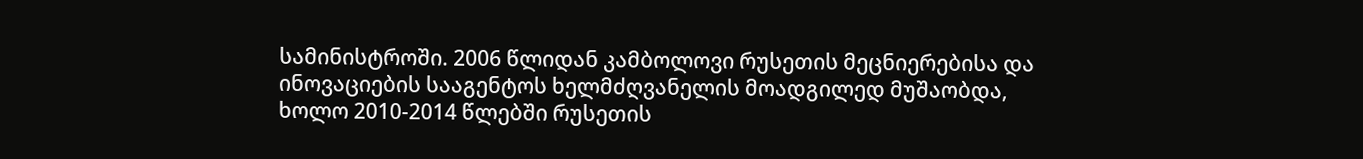სამინისტროში. 2006 წლიდან კამბოლოვი რუსეთის მეცნიერებისა და ინოვაციების სააგენტოს ხელმძღვანელის მოადგილედ მუშაობდა, ხოლო 2010-2014 წლებში რუსეთის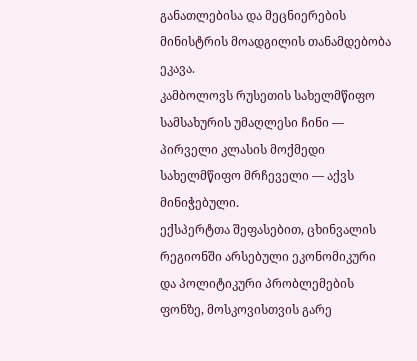განათლებისა და მეცნიერების მინისტრის მოადგილის თანამდებობა ეკავა.
კამბოლოვს რუსეთის სახელმწიფო სამსახურის უმაღლესი ჩინი — პირველი კლასის მოქმედი სახელმწიფო მრჩეველი — აქვს მინიჭებული.
ექსპერტთა შეფასებით, ცხინვალის რეგიონში არსებული ეკონომიკური და პოლიტიკური პრობლემების ფონზე, მოსკოვისთვის გარე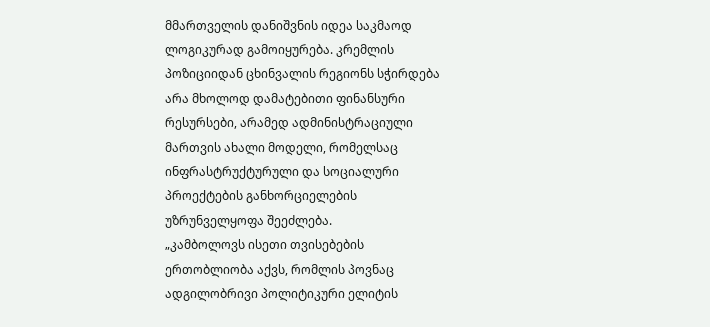მმართველის დანიშვნის იდეა საკმაოდ ლოგიკურად გამოიყურება. კრემლის პოზიციიდან ცხინვალის რეგიონს სჭირდება არა მხოლოდ დამატებითი ფინანსური რესურსები, არამედ ადმინისტრაციული მართვის ახალი მოდელი, რომელსაც ინფრასტრუქტურული და სოციალური პროექტების განხორციელების უზრუნველყოფა შეეძლება.
„კამბოლოვს ისეთი თვისებების ერთობლიობა აქვს, რომლის პოვნაც ადგილობრივი პოლიტიკური ელიტის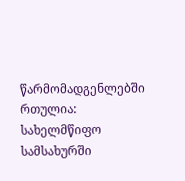წარმომადგენლებში რთულია: სახელმწიფო სამსახურში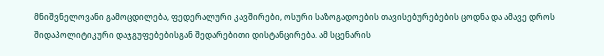მნიშვნელოვანი გამოცდილება, ფედერალური კავშირები, ოსური საზოგადოების თავისებურებების ცოდნა და ამავე დროს შიდაპოლიტიკური დაჯგუფებებისგან შედარებითი დისტანცირება. ამ სცენარის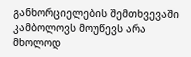განხორციელების შემთხვევაში კამბოლოვს მოუწევს არა მხოლოდ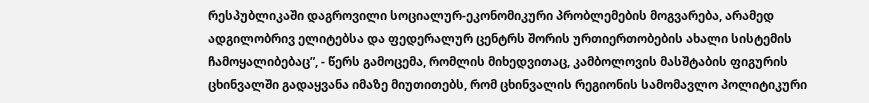რესპუბლიკაში დაგროვილი სოციალურ-ეკონომიკური პრობლემების მოგვარება, არამედ ადგილობრივ ელიტებსა და ფედერალურ ცენტრს შორის ურთიერთობების ახალი სისტემის ჩამოყალიბებაც”, - წერს გამოცემა, რომლის მიხედვითაც, კამბოლოვის მასშტაბის ფიგურის ცხინვალში გადაყვანა იმაზე მიუთითებს, რომ ცხინვალის რეგიონის სამომავლო პოლიტიკური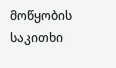მოწყობის საკითხი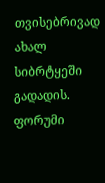თვისებრივად ახალ სიბრტყეში გადადის.
ფორუმი